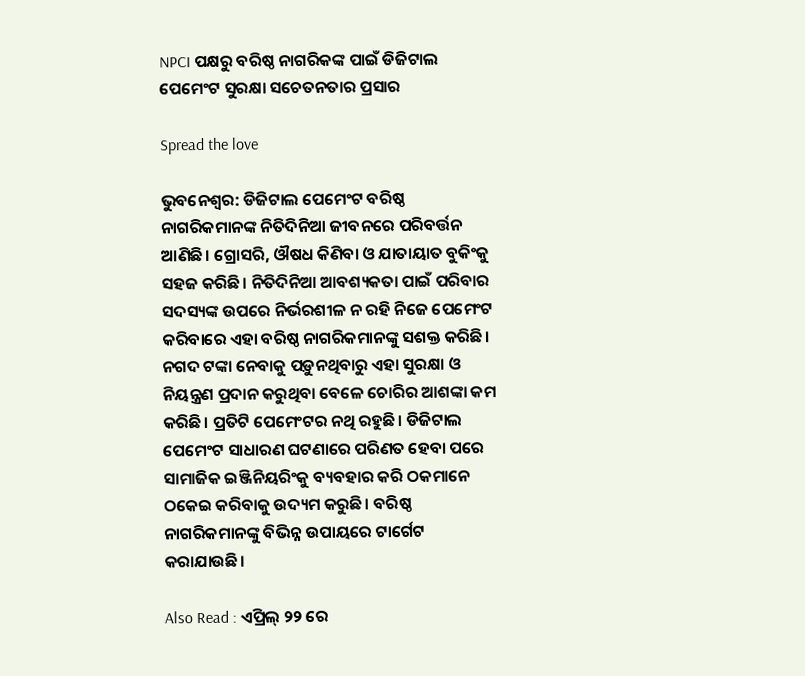NPCI ପକ୍ଷରୁ ବରିଷ୍ଠ ନାଗରିକଙ୍କ ପାଇଁ ଡିଜିଟାଲ ପେମେଂଟ ସୁରକ୍ଷା ସଚେତନତାର ପ୍ରସାର

Spread the love

ଭୁବନେଶ୍ୱର: ଡିଜିଟାଲ ପେମେଂଟ ବରିଷ୍ଠ ନାଗରିକମାନଙ୍କ ନିତିଦିନିଆ ଜୀବନରେ ପରିବର୍ତ୍ତନ ଆଣିଛି। ଗ୍ରୋସରି, ଔଷଧ କିଣିବା ଓ ଯାତାୟାତ ବୁକିଂକୁ ସହଜ କରିଛି। ନିତିଦିନିଆ ଆବଶ୍ୟକତା ପାଇଁ ପରିବାର ସଦସ୍ୟଙ୍କ ଉପରେ ନିର୍ଭରଶୀଳ ନ ରହି ନିଜେ ପେମେଂଟ କରିବାରେ ଏହା ବରିଷ୍ଠ ନାଗରିକମାନଙ୍କୁ ସଶକ୍ତ କରିଛି। ନଗଦ ଟଙ୍କା ନେବାକୁ ପଡ଼ୁନଥିବାରୁ ଏହା ସୁରକ୍ଷା ଓ ନିୟନ୍ତ୍ରଣ ପ୍ରଦାନ କରୁଥିବା ବେଳେ ଚୋରିର ଆଶଙ୍କା କମ କରିଛି। ପ୍ରତିଟି ପେମେଂଟର ନଥି ରହୁଛି। ଡିଜିଟାଲ ପେମେଂଟ ସାଧାରଣ ଘଟଣାରେ ପରିଣତ ହେବା ପରେ ସାମାଜିକ ଇଞ୍ଜିନିୟରିଂକୁ ବ୍ୟବହାର କରି ଠକମାନେ ଠକେଇ କରିବାକୁ ଉଦ୍ୟମ କରୁଛି। ବରିଷ୍ଠ ନାଗରିକମାନଙ୍କୁ ବିଭିନ୍ନ ଉପାୟରେ ଟାର୍ଗେଟ କରାଯାଉଛି।

Also Read : ଏପ୍ରିଲ୍ ୨୨ ରେ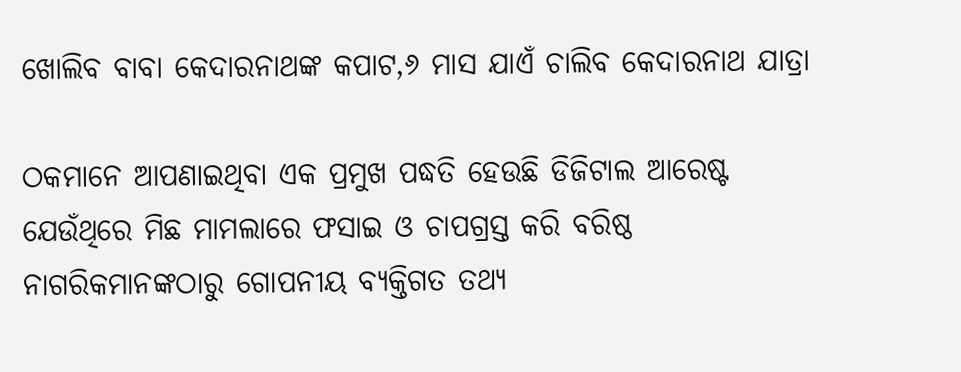ଖୋଲିବ ବାବା କେଦାରନାଥଙ୍କ କପାଟ,୬ ମାସ ଯାଏଁ ଚାଲିବ କେଦାରନାଥ ଯାତ୍ରା

ଠକମାନେ ଆପଣାଇଥିବା ଏକ ପ୍ରମୁଖ ପଦ୍ଧତି ହେଉଛି ଡିଜିଟାଲ ଆରେଷ୍ଟ ଯେଉଁଥିରେ ମିଛ ମାମଲାରେ ଫସାଇ ଓ ଚାପଗ୍ରସ୍ତ କରି ବରିଷ୍ଠ ନାଗରିକମାନଙ୍କଠାରୁ ଗୋପନୀୟ ବ୍ୟକ୍ତିଗତ ତଥ୍ୟ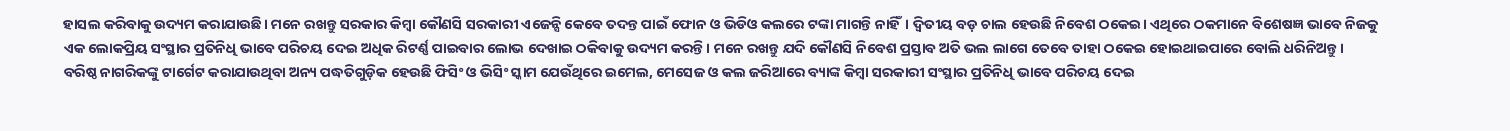ହାସଲ କରିବାକୁ ଉଦ୍ୟମ କରାଯାଉଛି। ମନେ ରଖନ୍ତୁ ସରକାର କିମ୍ବା କୌଣସି ସରକାରୀ ଏଜେନ୍ସି କେବେ ତଦନ୍ତ ପାଇଁ ଫୋନ ଓ ଭିଡିଓ କଲରେ ଟଙ୍କା ମାଗନ୍ତି ନାହିଁ। ଦ୍ୱିତୀୟ ବଡ଼ ଚାଲ ହେଉଛି ନିବେଶ ଠକେଇ। ଏଥିରେ ଠକମାନେ ବିଶେଷଜ୍ଞ ଭାବେ ନିଜକୁ ଏକ ଲୋକପ୍ରିୟ ସଂସ୍ଥାର ପ୍ରତିନିଧି ଭାବେ ପରିଚୟ ଦେଇ ଅଧିକ ରିଟର୍ଣ୍ଣ ପାଇବାର ଲୋଭ ଦେଖାଇ ଠକିବାକୁ ଉଦ୍ୟମ କରନ୍ତି। ମନେ ରଖନ୍ତୁ ଯଦି କୌଣସି ନିବେଶ ପ୍ରସ୍ତାବ ଅତି ଭଲ ଲାଗେ ତେବେ ତାହା ଠକେଇ ହୋଇଥାଇପାରେ ବୋଲି ଧରିନିଅନ୍ତୁ।
ବରିଷ୍ଠ ନାଗରିକଙ୍କୁ ଟାର୍ଗେଟ କରାଯାଉଥିବା ଅନ୍ୟ ପଦ୍ଧତିଗୁଡ଼ିକ ହେଉଛି ଫିସିଂ ଓ ଭିସିଂ ସ୍କାମ ଯେଉଁଥିରେ ଇମେଲ, ମେସେଜ ଓ କଲ ଜରିଆରେ ବ୍ୟାଙ୍କ କିମ୍ବା ସରକାରୀ ସଂସ୍ଥାର ପ୍ରତିନିଧି ଭାବେ ପରିଚୟ ଦେଇ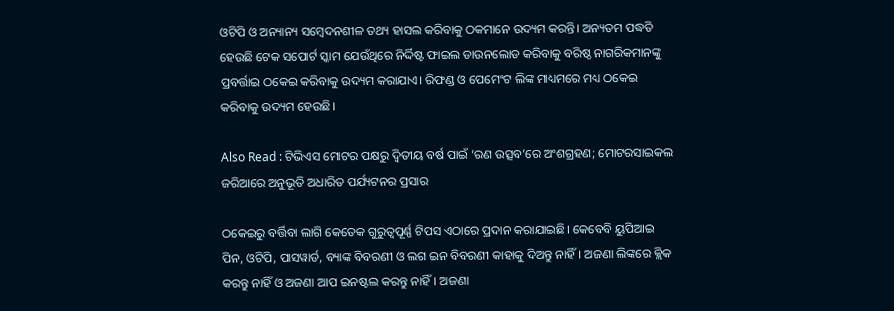ଓଟିପି ଓ ଅନ୍ୟାନ୍ୟ ସମ୍ବେଦନଶୀଳ ତଥ୍ୟ ହାସଲ କରିବାକୁ ଠକମାନେ ଉଦ୍ୟମ କରନ୍ତି। ଅନ୍ୟତମ ପଦ୍ଧତି ହେଉଛି ଟେକ ସପୋର୍ଟ ସ୍କାମ ଯେଉଁଥିରେ ନିର୍ଦ୍ଦିଷ୍ଟ ଫାଇଲ ଡାଉନଲୋଡ କରିବାକୁ ବରିଷ୍ଠ ନାଗରିକମାନଙ୍କୁ ପ୍ରବର୍ତ୍ତାଇ ଠକେଇ କରିବାକୁ ଉଦ୍ୟମ କରାଯାଏ। ରିଫଣ୍ଡ ଓ ପେମେଂଟ ଲିଙ୍କ ମାଧ୍ୟମରେ ମଧ୍ୟ ଠକେଇ କରିବାକୁ ଉଦ୍ୟମ ହେଉଛି।

Also Read : ଟିଭିଏସ ମୋଟର ପକ୍ଷରୁ ଦ୍ୱିତୀୟ ବର୍ଷ ପାଇଁ ‘ରଣ ଉତ୍ସବ’ରେ ଅଂଶଗ୍ରହଣ; ମୋଟରସାଇକଲ ଜରିଆରେ ଅନୁଭୂତି ଅଧାରିତ ପର୍ଯ୍ୟଟନର ପ୍ରସାର

ଠକେଇରୁ ବର୍ତ୍ତିବା ଲାଗି କେତେକ ଗୁରୁତ୍ୱପୂର୍ଣ୍ଣ ଟିପସ ଏଠାରେ ପ୍ରଦାନ କରାଯାଇଛି। କେବେବି ୟୁପିଆଇ ପିନ, ଓଟିପି, ପାସୱାର୍ଡ, ବ୍ୟାଙ୍କ ବିବରଣୀ ଓ ଲଗ ଇନ ବିବରଣୀ କାହାକୁ ଦିଅନ୍ତୁ ନାହିଁ। ଅଜଣା ଲିଙ୍କରେ କ୍ଲିକ କରନ୍ତୁ ନାହିଁ ଓ ଅଜଣା ଆପ ଇନଷ୍ଟଲ କରନ୍ତୁ ନାହିଁ। ଅଜଣା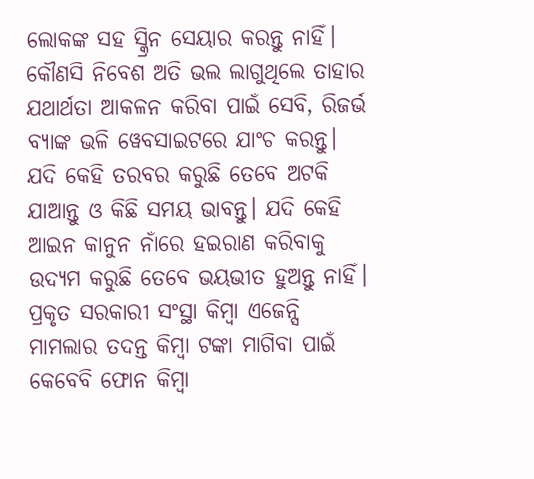ଲୋକଙ୍କ ସହ ସ୍କ୍ରିନ ସେୟାର କରନ୍ତୁ ନାହିଁ। କୌଣସି ନିବେଶ ଅତି ଭଲ ଲାଗୁଥିଲେ ତାହାର ଯଥାର୍ଥତା ଆକଳନ କରିବା ପାଇଁ ସେବି, ରିଜର୍ଭ ବ୍ୟାଙ୍କ ଭଳି ୱେବସାଇଟରେ ଯାଂଚ କରନ୍ତୁ। ଯଦି କେହି ତରବର କରୁଛି ତେବେ ଅଟକି ଯାଆନ୍ତୁ ଓ କିଛି ସମୟ ଭାବନ୍ତୁ। ଯଦି କେହି ଆଇନ କାନୁନ ନାଁରେ ହଇରାଣ କରିବାକୁ ଉଦ୍ୟମ କରୁଛି ତେବେ ଭୟଭୀତ ହୁଅନ୍ତୁ ନାହିଁ। ପ୍ରକୃତ ସରକାରୀ ସଂସ୍ଥା କିମ୍ବା ଏଜେନ୍ସି ମାମଲାର ତଦନ୍ତ କିମ୍ବା ଟଙ୍କା ମାଗିବା ପାଇଁ କେବେବି ଫୋନ କିମ୍ବା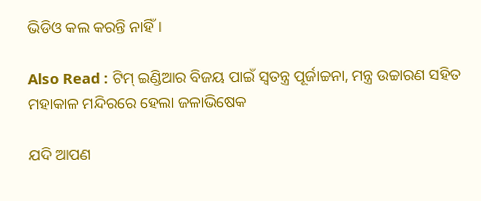ଭିଡିଓ କଲ କରନ୍ତି ନାହିଁ।

Also Read : ଟିମ୍ ଇଣ୍ଡିଆର ବିଜୟ ପାଇଁ ସ୍ବତନ୍ତ୍ର ପୂର୍ଜାଚ୍ଚନା, ମନ୍ତ୍ର ଉଚ୍ଚାରଣ ସହିତ ମହାକାଳ ମନ୍ଦିରରେ ହେଲା ଜଳାଭିଷେକ

ଯଦି ଆପଣ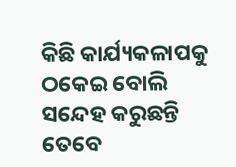କିଛି କାର୍ଯ୍ୟକଳାପକୁ ଠକେଇ ବୋଲି ସନ୍ଦେହ କରୁଛନ୍ତି ତେବେ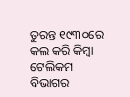ତୁରନ୍ତ ୧୯୩୦ରେ କଲ କରି କିମ୍ବା ଟେଲିକମ ବିଭାଗର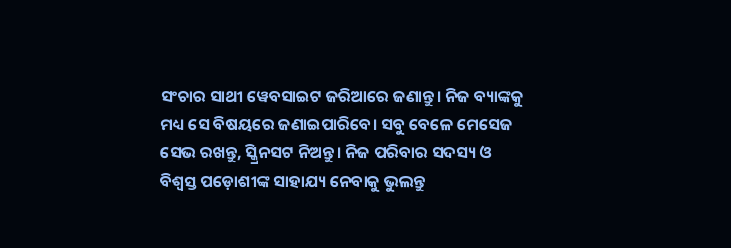ସଂଚାର ସାଥୀ ୱେବସାଇଟ ଜରିଆରେ ଜଣାନ୍ତୁ। ନିଜ ବ୍ୟାଙ୍କକୁ ମଧ୍ୟ ସେ ବିଷୟରେ ଜଣାଇପାରିବେ। ସବୁ ବେଳେ ମେସେଜ ସେଭ ରଖନ୍ତୁ, ସ୍କ୍ରିନସଟ ନିଅନ୍ତୁ। ନିଜ ପରିବାର ସଦସ୍ୟ ଓ ବିଶ୍ୱସ୍ତ ପଡ଼ୋଶୀଙ୍କ ସାହାଯ୍ୟ ନେବାକୁ ଭୁଲନ୍ତୁ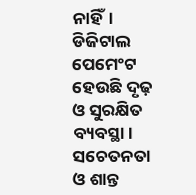ନାହିଁ। ଡିଜିଟାଲ ପେମେଂଟ ହେଉଛି ଦୃଢ଼ ଓ ସୁରକ୍ଷିତ ବ୍ୟବସ୍ଥା। ସଚେତନତା ଓ ଶାନ୍ତ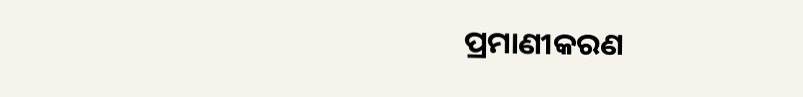ପ୍ରମାଣୀକରଣ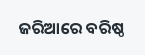ଜରିଆରେ ବରିଷ୍ଠ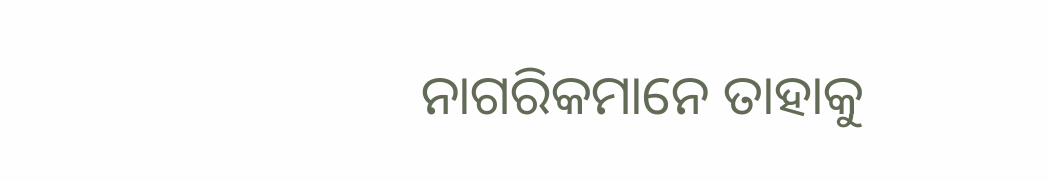ନାଗରିକମାନେ ତାହାକୁ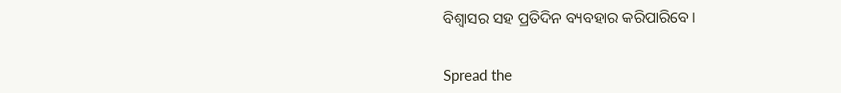ବିଶ୍ୱାସର ସହ ପ୍ରତିଦିନ ବ୍ୟବହାର କରିପାରିବେ।


Spread the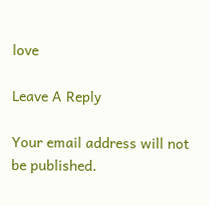love

Leave A Reply

Your email address will not be published.